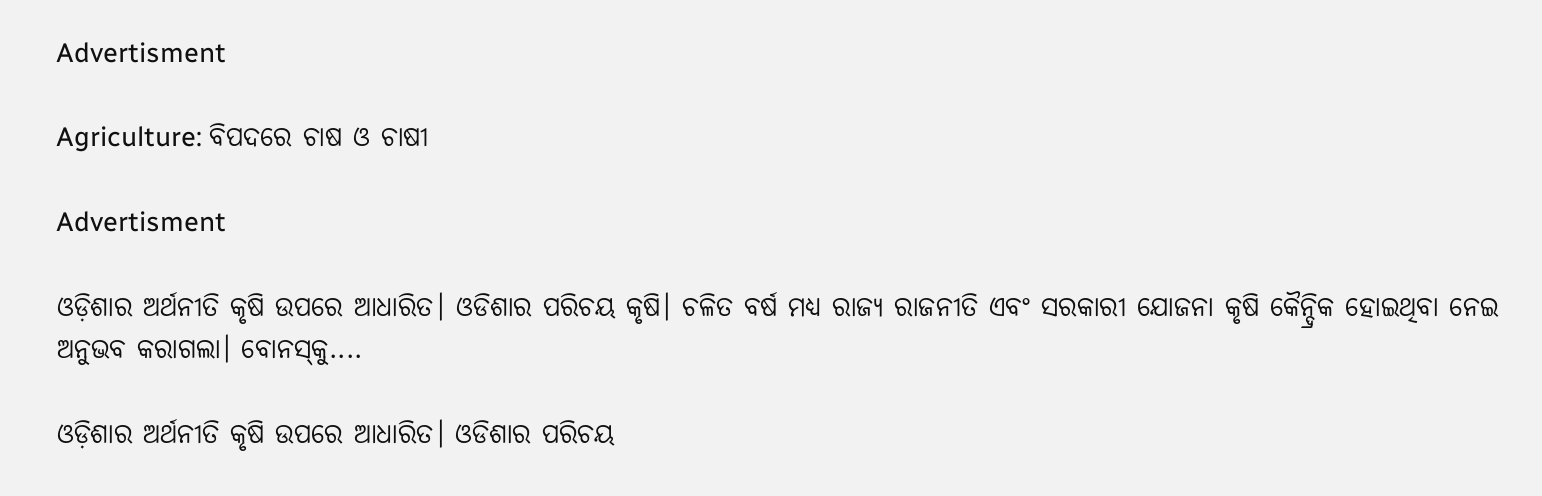Advertisment

Agriculture: ବିପଦରେ ଚାଷ ଓ ଚାଷୀ

Advertisment

ଓଡ଼ିଶାର ଅର୍ଥନୀତି କୃଷି ଉପରେ ଆଧାରିତ। ଓଡିଶାର ପରିଚୟ କୃଷି। ଚଳିତ ବର୍ଷ ମଧ୍ୟ ରାଜ୍ୟ ରାଜନୀତି ଏବଂ ସରକାରୀ ଯୋଜନା କୃଷି କୈନ୍ଦ୍ରିକ ହୋଇଥିବା ନେଇ ଅନୁଭବ କରାଗଲା। ବୋନସ୍‌କୁ....

ଓଡ଼ିଶାର ଅର୍ଥନୀତି କୃଷି ଉପରେ ଆଧାରିତ। ଓଡିଶାର ପରିଚୟ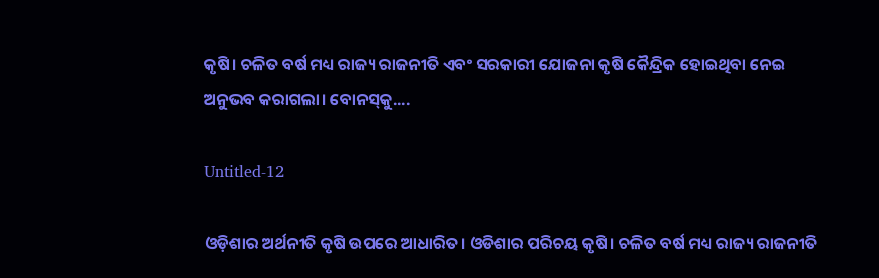କୃଷି। ଚଳିତ ବର୍ଷ ମଧ୍ୟ ରାଜ୍ୟ ରାଜନୀତି ଏବଂ ସରକାରୀ ଯୋଜନା କୃଷି କୈନ୍ଦ୍ରିକ ହୋଇଥିବା ନେଇ ଅନୁଭବ କରାଗଲା। ବୋନସ୍‌କୁ....

Untitled-12

ଓଡ଼ିଶାର ଅର୍ଥନୀତି କୃଷି ଉପରେ ଆଧାରିତ। ଓଡିଶାର ପରିଚୟ କୃଷି। ଚଳିତ ବର୍ଷ ମଧ୍ୟ ରାଜ୍ୟ ରାଜନୀତି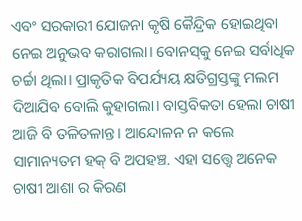ଏବଂ ସରକାରୀ ଯୋଜନା କୃଷି କୈନ୍ଦ୍ରିକ ହୋଇଥିବା ନେଇ ଅନୁଭବ କରାଗଲା। ବୋନସ୍‌କୁ ନେଇ ସର୍ବାଧିକ ଚର୍ଚ୍ଚା ଥିଲା। ପ୍ରାକୃତିକ ବିପର୍ଯ୍ୟୟ କ୍ଷତିଗ୍ରସ୍ତଙ୍କୁ ମଲମ ଦିଆଯିବ ବୋଲି କୁହାଗଲା। ବାସ୍ତବିକତା ହେଲା ଚାଷୀ ଆଜି ବି ତଳିତଳାନ୍ତ। ଆନ୍ଦୋଳନ ନ କଲେ ସାମାନ୍ୟତମ ହକ୍ ବି ଅପହଞ୍ଚ. ଏହା ସତ୍ତ୍ୱେ ଅନେକ ଚାଷୀ ଆଶା ର କିରଣ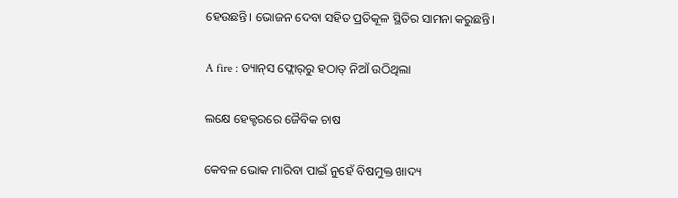ହେଉଛନ୍ତି। ଭୋଜନ ଦେବା ସହିତ ପ୍ରତିକୂଳ ସ୍ଥିତିର ସାମନା କରୁଛନ୍ତି।

A fire : ଡ୍ୟାନ୍‌ସ ଫ୍ଲୋର୍‌ରୁ ହଠାତ୍ ନିଆଁ ଉଠିଥିଲା

ଲକ୍ଷେ ହେକ୍ଟରରେ ଜୈବିକ ଚାଷ

କେବଳ ଭୋକ ମାରିବା ପାଇଁ ନୁହେଁ ବିଷମୁକ୍ତ ଖାଦ୍ୟ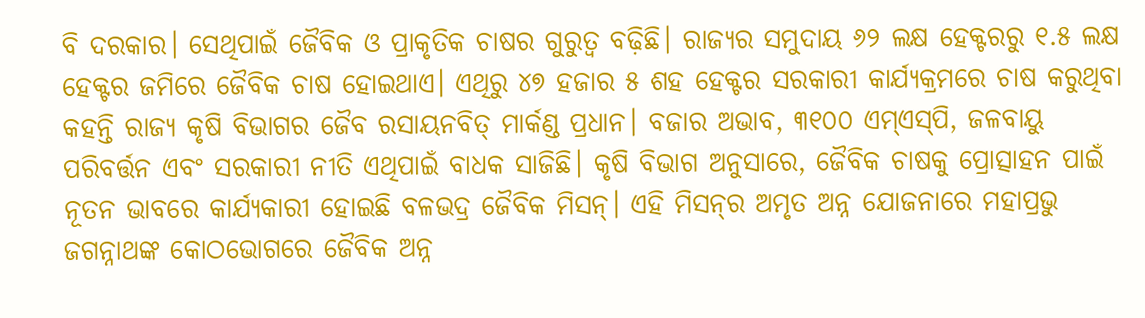ବି ଦରକାର। ସେଥିପାଇଁ ଜୈବିକ ଓ ପ୍ରାକୃତିକ ଚାଷର ଗୁରୁତ୍ବ ବଢ଼ିଛି। ରାଜ୍ୟର ସମୁଦାୟ ୬୨ ଲକ୍ଷ ହେକ୍ଟରରୁ ୧.୫ ଲକ୍ଷ ହେକ୍ଟର ଜମିରେ ଜୈବିକ ଚାଷ ହୋଇଥାଏ। ଏଥିରୁ ୪୭ ହଜାର ୫ ଶହ ହେକ୍ଟର ସରକାରୀ କାର୍ଯ୍ୟକ୍ରମରେ ଚାଷ କରୁଥିବା କହନ୍ତି ରାଜ୍ୟ କୃଷି ବିଭାଗର ଜୈବ ରସାୟନବିତ୍ ମାର୍କଣ୍ଡ ପ୍ରଧାନ। ବଜାର ଅଭାବ, ୩୧୦୦ ଏମ୍‌ଏସ୍‌ପି, ଜଳବାୟୁ ପରିବର୍ତ୍ତନ ଏବଂ ସରକାରୀ ନୀତି ଏଥିପାଇଁ ବାଧକ ସାଜିଛି। କୃଷି ବିଭାଗ ଅନୁସାରେ, ଜୈବିକ ଚାଷକୁ ପ୍ରୋତ୍ସାହନ ପାଇଁ ନୂତନ ଭାବରେ କାର୍ଯ୍ୟକାରୀ ହୋଇଛି ବଳଭଦ୍ର ଜୈବିକ ମିସନ୍‌। ଏହି ମିସନ୍‌ର ଅମୃତ ଅନ୍ନ ଯୋଜନାରେ ମହାପ୍ରଭୁ ଜଗନ୍ନାଥଙ୍କ କୋଠଭୋଗରେ ଜୈବିକ ଅନ୍ନ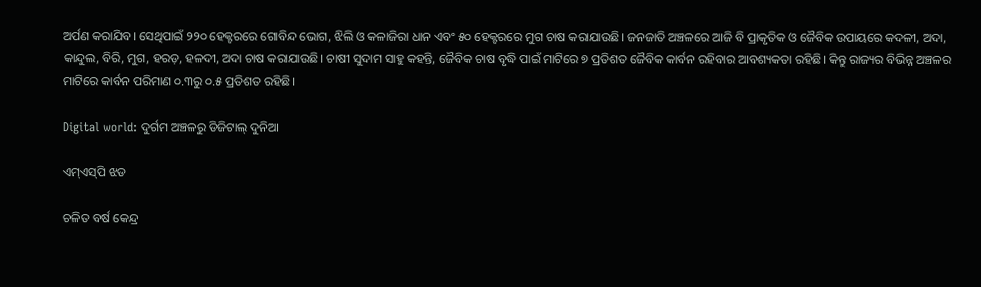ଅର୍ପଣ କରାଯିବ। ସେଥିପାଇଁ ୨୨୦ ହେକ୍ଟରରେ ଗୋବିନ୍ଦ ଭୋଗ, ଝିଲି ଓ କଳାଜିରା ଧାନ ଏବଂ ୫୦ ହେକ୍ଟରରେ ମୁଗ ଚାଷ କରାଯାଉଛି। ଜନଜାତି ଅଞ୍ଚଳରେ ଆଜି ବି ପ୍ରାକୃତିକ ଓ ଜୈବିକ ଉପାୟରେ କଦଳୀ, ଅଦା, କାନ୍ଦୁଲ, ବିରି, ମୁଗ, ହରଡ଼, ହଳଦୀ, ଅଦା ଚାଷ କରାଯାଉଛି। ଚାଷୀ ସୁଦାମ ସାହୁ କହନ୍ତି, ଜୈବିକ ଚାଷ ବୃଦ୍ଧି ପାଇଁ ମାଟିରେ ୭ ପ୍ରତିଶତ ଜୈବିକ କାର୍ବନ ରହିବାର ଆବଶ୍ୟକତା ରହିଛି। କିନ୍ତୁ ରାଜ୍ୟର ବିଭିନ୍ନ ଅଞ୍ଚଳର ମାଟିରେ କାର୍ବନ ପରିମାଣ ୦.୩ରୁ ୦.୫ ପ୍ରତିଶତ ରହିଛି।

Digital world: ଦୁର୍ଗମ ଅଞ୍ଚଳରୁ ଡିଜିଟାଲ୍‌ ଦୁନିଆ

ଏମ୍‌ଏସ୍‌ପି ଝଡ

ଚଳିତ ବର୍ଷ କେନ୍ଦ୍ର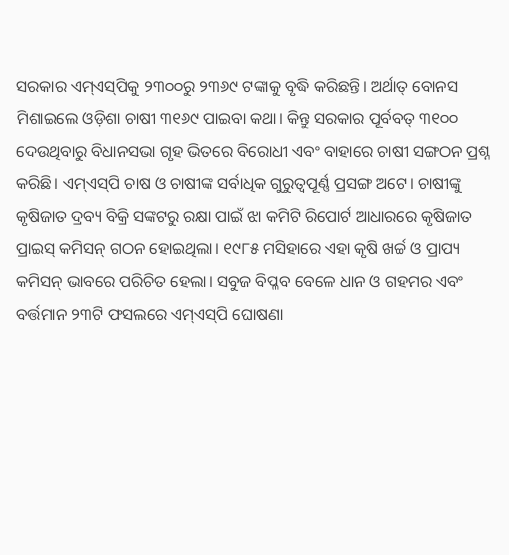ସରକାର ଏମ୍‌ଏସ୍‌ପିକୁ ୨୩୦୦ରୁ ୨୩୬୯ ଟଙ୍କାକୁ ବୃଦ୍ଧି କରିଛନ୍ତି। ଅର୍ଥାତ୍‌ ବୋନସ ମିଶାଇଲେ ଓଡ଼ିଶା ଚାଷୀ ୩୧୬୯ ପାଇବା କଥା। କିନ୍ତୁ ସରକାର ପୂର୍ବବତ୍‌ ୩୧୦୦ ଦେଉଥିବାରୁ ବିଧାନସଭା ଗୃହ ଭିତରେ ବିରୋଧୀ ଏବଂ ବାହାରେ ଚାଷୀ ସଙ୍ଗଠନ ପ୍ରଶ୍ନ କରିଛି। ଏମ୍‌ଏସ୍‌ପି ଚାଷ ଓ ଚାଷୀଙ୍କ ସର୍ବାଧିକ ଗୁରୁତ୍ବପୂର୍ଣ୍ଣ ପ୍ରସଙ୍ଗ ଅଟେ। ଚାଷୀଙ୍କୁ କୃଷିଜାତ ଦ୍ରବ୍ୟ ବିକ୍ରି ସଙ୍କଟରୁ ରକ୍ଷା ପାଇଁ ଝା କମିଟି ରିପୋର୍ଟ ଆଧାରରେ କୃଷିଜାତ ପ୍ରାଇସ୍‌ କମିସନ୍‌ ଗଠନ ହୋଇଥିଲା। ୧୯୮୫ ମସିହାରେ ଏହା କୃଷି ଖର୍ଚ୍ଚ ଓ ପ୍ରାପ୍ୟ କମିସନ୍‌ ଭାବରେ ପରିଚିତ ହେଲା। ସବୁଜ ବିପ୍ଳବ ବେଳେ ଧାନ ଓ ଗହମର ଏବଂ ବର୍ତ୍ତମାନ ୨୩ଟି ଫସଲରେ ଏମ୍‌ଏସ୍‌ପି ଘୋଷଣା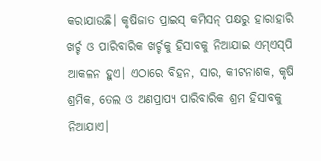କରାଯାଉଛି। କୃଷିଜାତ ପ୍ରାଇସ୍‌ କମିସନ୍‌ ପକ୍ଷରୁ ହାରାହାରି ଖର୍ଚ୍ଚ ଓ ପାରିବାରିକ ଖର୍ଚ୍ଚକୁ ହିସାବକୁ ନିଆଯାଇ ଏମ୍‌ଏସ୍‌ପି ଆକଳନ ହୁଏ। ଏଠାରେ ବିହନ, ସାର, କୀଟନାଶକ, କୃଷି ଶ୍ରମିକ, ତେଲ ଓ ଅଣପ୍ରାପ୍ୟ ପାରିବାରିକ ଶ୍ରମ ହିସାବକୁ ନିଆଯାଏ।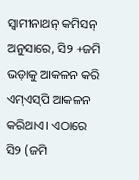ସ୍ବାମୀନାଥନ୍‌ କମିସନ୍‌ ଅନୁସାରେ, ସି୨ +ଜମି ଭଡ଼ାକୁ ଆକଳନ କରି ଏମ୍‌ଏସ୍‌ପି ଆକଳନ କରିଥାଏ। ଏଠାରେ ସି୨ (ଜମି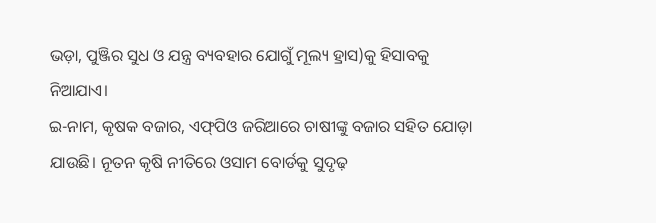ଭଡ଼ା, ପୁଞ୍ଜିର ସୁଧ ଓ ଯନ୍ତ୍ର ବ୍ୟବହାର ଯୋଗୁଁ ମୂଲ୍ୟ ହ୍ରାସ)କୁ ହିସାବକୁ ନିଆଯାଏ।
ଇ-ନାମ, କୃଷକ ବଜାର, ଏଫ୍‌ପିଓ ଜରିଆରେ ଚାଷୀଙ୍କୁ ବଜାର ସହିତ ଯୋଡ଼ା ଯାଉଛି। ନୂତନ କୃଷି ନୀତିରେ ଓସାମ ବୋର୍ଡକୁ ସୁଦୃଢ଼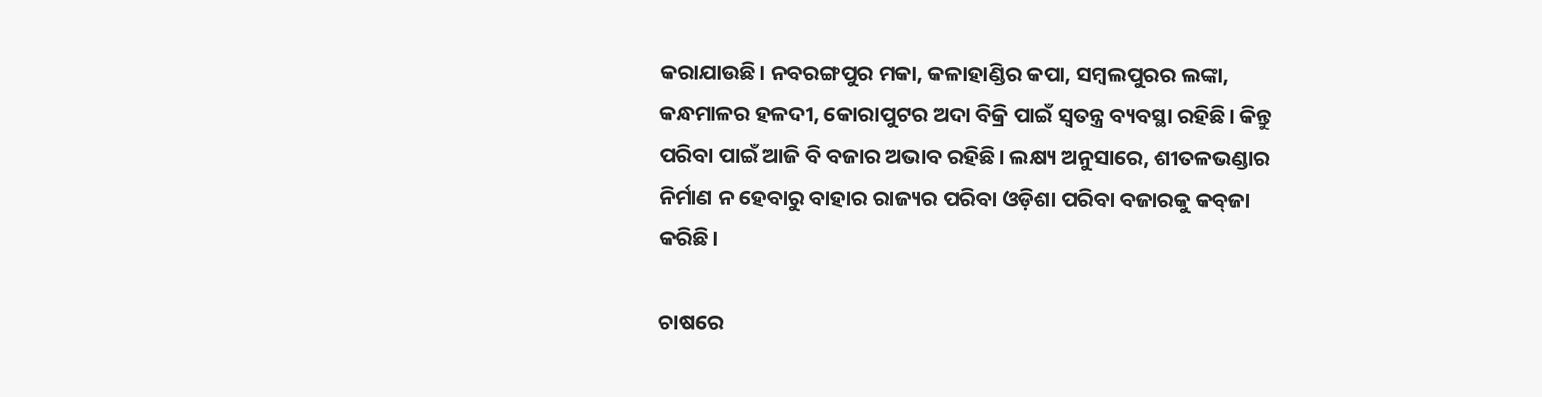କରାଯାଉଛି। ନବରଙ୍ଗପୁର ମକା, କଳାହାଣ୍ଡିର କପା, ସମ୍ବଲପୁରର ଲଙ୍କା, କନ୍ଧମାଳର ହଳଦୀ, କୋରାପୁଟର ଅଦା ବିକ୍ରି ପାଇଁ ସ୍ବତନ୍ତ୍ର ବ୍ୟବସ୍ଥା ରହିଛି। କିନ୍ତୁ ପରିବା ପାଇଁ ଆଜି ବି ବଜାର ଅଭାବ ରହିଛି। ଲକ୍ଷ୍ୟ ଅନୁସାରେ, ଶୀତଳଭଣ୍ଡାର ନିର୍ମାଣ ନ ହେବାରୁ ବାହାର ରାଜ୍ୟର ପରିବା ଓଡ଼ିଶା ପରିବା ବଜାରକୁ କବ୍‌ଜା କରିଛି।

ଚାଷରେ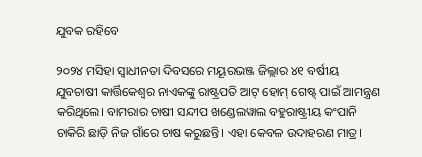ଯୁବକ ରହିବେ

୨୦୨୪ ମସିହା ସ୍ବାଧୀନତା ଦିବସରେ ମୟୂରଭଞ୍ଜ ଜିଲ୍ଲାର ୪୧ ବର୍ଷୀୟ ଯୁବଚାଷୀ କାର୍ତ୍ତିକେଶ୍ବର ନାଏକଙ୍କୁ ରାଷ୍ଟ୍ରପତି ଆଟ୍‌ ହୋମ୍‌ ଗେଷ୍ଟ୍‌ ପାଇଁ ଆମନ୍ତ୍ରଣ କରିଥିଲେ। ବାମରାର ଚାଷୀ ସନ୍ଦୀପ ଖଣ୍ଡେଲୱାଲ ବହୁରାଷ୍ଟ୍ରୀୟ କଂପାନି ଚାକିରି ଛାଡ଼ି ନିଜ ଗାଁରେ ଚାଷ କରୁଛନ୍ତି। ଏହା କେବଳ ଉଦାହରଣ ମାତ୍ର।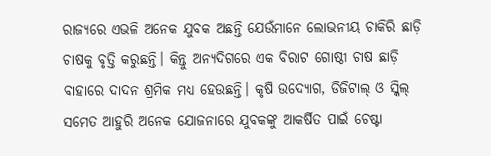ରାଜ୍ୟରେ ଏଭଳି ଅନେକ ଯୁବକ ଅଛନ୍ତି ଯେଉଁମାନେ ଲୋଭନୀୟ ଚାକିରି ଛାଡ଼ି ଚାଷକୁ ବୃତ୍ତି କରୁଛନ୍ତି। କିନ୍ତୁ ଅନ୍ୟଦିଗରେ ଏକ ବିରାଟ ଗୋଷ୍ଠୀ ଚାଷ ଛାଡ଼ି ବାହାରେ ଦାଦନ ଶ୍ରମିକ ମଧ୍ୟ ହେଉଛନ୍ତି। କୃଷି ଉଦ୍ୟୋଗ, ଡିଜିଟାଲ୍‌ ଓ ସ୍କିଲ୍‌ ସମେତ ଆହୁରି ଅନେକ ଯୋଜନାରେ ଯୁବକଙ୍କୁ ଆକର୍ଷିତ ପାଇଁ ଚେଷ୍ଟା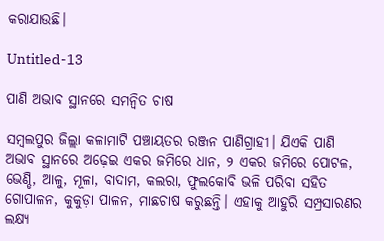କରାଯାଉଛି।

Untitled-13

ପାଣି ଅଭାବ ସ୍ଥାନରେ ସମନ୍ବିତ ଚାଷ

ସମ୍ବଲପୁର ଜିଲ୍ଲା କଳାମାଟି ପଞ୍ଚାୟତର ରଞ୍ଜନ ପାଣିଗ୍ରାହୀ। ଯିଏକି ପାଣି ଅଭାବ ସ୍ଥାନରେ ଅଢ଼େଇ ଏକର ଜମିରେ ଧାନ, ୨ ଏକର ଜମିରେ ପୋଟଳ, ଭେଣ୍ଡି, ଆଳୁ, ମୂଳା, ବାଦାମ, କଲରା, ଫୁଲକୋବି ଭଳି ପରିବା ସହିତ ଗୋପାଳନ, କୁକୁଡ଼ା ପାଳନ, ମାଛଚାଷ କରୁଛନ୍ତି। ଏହାକୁ ଆହୁରି ସମ୍ପ୍ରସାରଣର ଲକ୍ଷ୍ୟ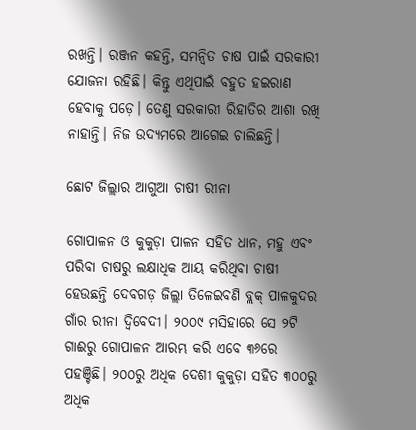ରଖନ୍ତି। ରଞ୍ଜନ କହନ୍ତି, ସମନ୍ବିତ ଚାଷ ପାଇଁ ସରକାରୀ ଯୋଜନା ରହିଛି। କିନ୍ତୁ ଏଥିପାଇଁ ବହୁତ ହଇରାଣ ହେବାକୁ ପଡ଼େ। ତେଣୁ ସରକାରୀ ରିହାତିର ଆଶା ରଖି ନାହାନ୍ତି। ନିଜ ଉଦ୍ୟମରେ ଆଗେଇ ଚାଲିଛନ୍ତି।

ଛୋଟ ଜିଲ୍ଲାର ଆଗୁଆ ଚାଷୀ ରୀନା

ଗୋପାଳନ ଓ କୁକୁଡ଼ା ପାଳନ ସହିତ ଧାନ, ମହୁ ଏବଂ ପରିବା ଚାଷରୁ ଲକ୍ଷାଧିକ ଆୟ କରିଥିବା ଚାଷୀ ହେଉଛନ୍ତି ଦେବଗଡ଼ ଜିଲ୍ଲା ତିଳେଇବଣି ବ୍ଲକ୍‌ ପାଳକୁଦର ଗାଁର ରୀନା ଦ୍ବିବେଦୀ। ୨୦୦୯ ମସିହାରେ ସେ ୨ଟି ଗାଈରୁ ଗୋପାଳନ ଆରମ୍ଭ କରି ଏବେ ୩୬ରେ ପହଞ୍ଚିଛି। ୨୦୦ରୁ ଅଧିକ ଦେଶୀ କୁକୁଡ଼ା ସହିତ ୩୦୦ରୁ ଅଧିକ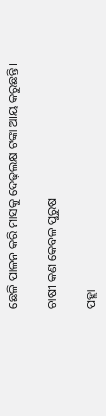ଛେଳି ପାଳନ କରି ମାସକୁ ଦେଢ଼ଲକ୍ଷ ଟଙ୍କା ଆୟ କରୁଛନ୍ତି।

ଚାଷୀ କଣ କେବଳ ପୁରୁଷ

ପହ୍ଲା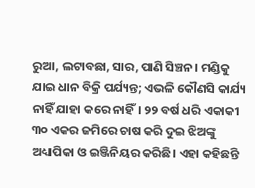ରୁଆ, ଲଟାବଛା, ସାର, ପାଣି ସିଞ୍ଚନ। ମଣ୍ଡିକୁ ଯାଇ ଧାନ ବିକ୍ରି ପର୍ଯ୍ୟନ୍ତ; ଏଭଳି କୌଣସି କାର୍ଯ୍ୟ ନାହିଁ ଯାହା କରେ ନାହିଁ। ୨୨ ବର୍ଷ ଧରି ଏକାକୀ ୩୦ ଏକର ଜମିରେ ଚାଷ କରି ଦୁଇ ଝିଅଙ୍କୁ ଅଧ୍ୟାପିକା ଓ ଇଞ୍ଜିନିୟର କରିଛି। ଏହା କହିଛନ୍ତି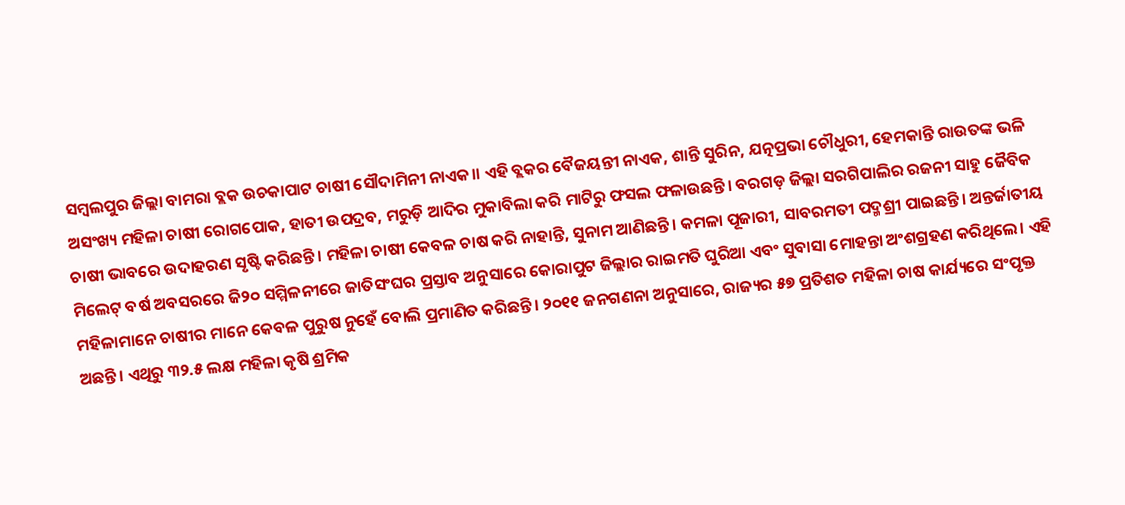ସମ୍ବଲପୁର ଜିଲ୍ଲା ବାମରା ବ୍ଲକ ଉଚକାପାଟ ଚାଷୀ ସୌଦାମିନୀ ନାଏକ।। ଏହି ବ୍ଲକର ବୈଜୟନ୍ତୀ ନାଏକ, ଶାନ୍ତି ସୁରିନ, ଯତ୍ନପ୍ରଭା ଚୌଧୁରୀ, ହେମକାନ୍ତି ରାଉତଙ୍କ ଭଳି ଅସଂଖ୍ୟ ମହିଳା ଚାଷୀ ରୋଗପୋକ, ହାତୀ ଉପଦ୍ରବ, ମରୁଡ଼ି ଆଦିର ମୁକାବିଲା କରି ମାଟିରୁ ଫସଲ ଫଳାଉଛନ୍ତି। ବରଗଡ଼ ଜିଲ୍ଲା ସରଗିପାଲିର ରଜନୀ ସାହୁ ଜୈବିକ ଚାଷୀ ଭାବରେ ଉଦାହରଣ ସୃଷ୍ଟି କରିଛନ୍ତି। ମହିଳା ଚାଷୀ କେବଳ ଚାଷ କରି ନାହାନ୍ତି, ସୁନାମ ଆଣିଛନ୍ତି। କମଳା ପୂଜାରୀ, ସାବରମତୀ ପଦ୍ମଶ୍ରୀ ପାଇଛନ୍ତି। ଅନ୍ତର୍ଜାତୀୟ ମିଲେଟ୍‌ ବର୍ଷ ଅବସରରେ ଜି୨୦ ସମ୍ମିଳନୀରେ ଜାତିସଂଘର ପ୍ରସ୍ତାବ ଅନୁସାରେ କୋରାପୁଟ ଜିଲ୍ଲାର ରାଇମତି ଘୁରିଆ ଏବଂ ସୁବାସା ମୋହନ୍ତା ଅଂଶଗ୍ରହଣ କରିଥିଲେ। ଏହି ମହିଳାମାନେ ଚାଷୀର ମାନେ କେବଳ ପୁରୁଷ ନୁହେଁ ବୋଲି ପ୍ରମାଣିତ କରିଛନ୍ତି। ୨୦୧୧ ଜନଗଣନା ଅନୁସାରେ, ରାଜ୍ୟର ୫୭ ପ୍ରତିଶତ ମହିଳା ଚାଷ କାର୍ଯ୍ୟରେ ସଂପୃକ୍ତ ଅଛନ୍ତି। ଏଥିରୁ ୩୨.୫ ଲକ୍ଷ ମହିଳା କୃଷି ଶ୍ରମିକ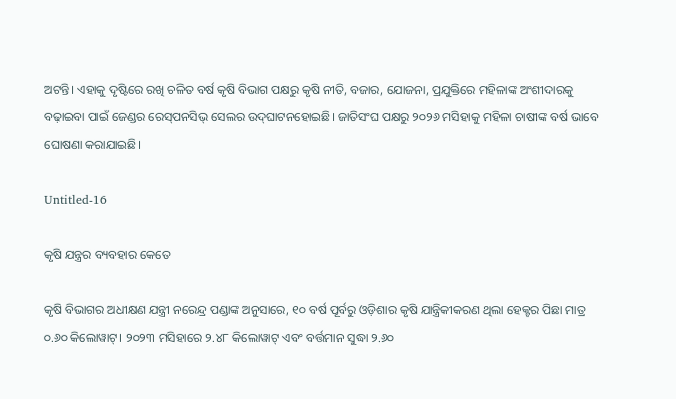ଅଟନ୍ତି। ଏହାକୁ ଦୃଷ୍ଟିରେ ରଖି ଚଳିତ ବର୍ଷ କୃଷି ବିଭାଗ ପକ୍ଷରୁ କୃଷି ନୀତି, ବଜାର, ଯୋଜନା, ପ୍ରଯୁକ୍ତିରେ ମହିଳାଙ୍କ ଅଂଶୀଦାରକୁ ବଢ଼ାଇବା ପାଇଁ ଜେଣ୍ଡର ରେସ୍‌ପନସିଭ୍‌ ସେଲର ଉଦ୍‌ଘାଟନହୋଇଛି। ଜାତିସଂଘ ପକ୍ଷରୁ ୨୦୨୬ ମସିହାକୁ ମହିଳା ଚାଷୀଙ୍କ ବର୍ଷ ଭାବେ ଘୋଷଣା କରାଯାଇଛି।

Untitled-16

କୃଷି ଯନ୍ତ୍ରର ବ୍ୟବହାର କେତେ

କୃଷି ବିଭାଗର ଅଧୀକ୍ଷଣ ଯନ୍ତ୍ରୀ ନରେନ୍ଦ୍ର ପଣ୍ଡାଙ୍କ ଅନୁସାରେ, ୧୦ ବର୍ଷ ପୂର୍ବରୁ ଓଡ଼ିଶାର କୃଷି ଯାନ୍ତ୍ରିକୀକରଣ ଥିଲା ହେକ୍ଟର ପିଛା ମାତ୍ର ୦.୬୦ କିଲୋୱାଟ୍‌। ୨୦୨୩ ମସିହାରେ ୨.୪୮ କିଲୋୱାଟ୍‌ ଏବଂ ବର୍ତ୍ତମାନ ସୁଦ୍ଧା ୨.୬୦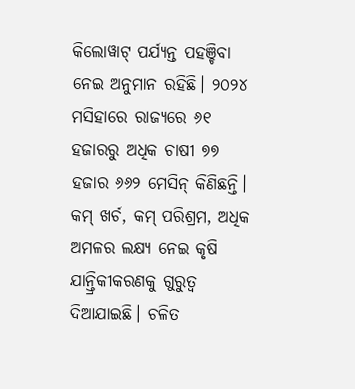କିଲୋୱାଟ୍‌ ପର୍ଯ୍ୟନ୍ତ ପହଞ୍ଚିବା ନେଇ ଅନୁମାନ ରହିଛି। ୨୦୨୪ ମସିହାରେ ରାଜ୍ୟରେ ୬୧ ହଜାରରୁ ଅଧିକ ଚାଷୀ ୭୭ ହଜାର ୬୬୨ ମେସିନ୍‌ କିଣିଛନ୍ତି। କମ୍‌ ଖର୍ଚ, କମ୍‌ ପରିଶ୍ରମ, ଅଧିକ ଅମଳର ଲକ୍ଷ୍ୟ ନେଇ କୃଷି ଯାନ୍ତ୍ରିକୀକରଣକୁ ଗୁରୁତ୍ବ ଦିଆଯାଇଛି। ଚଳିତ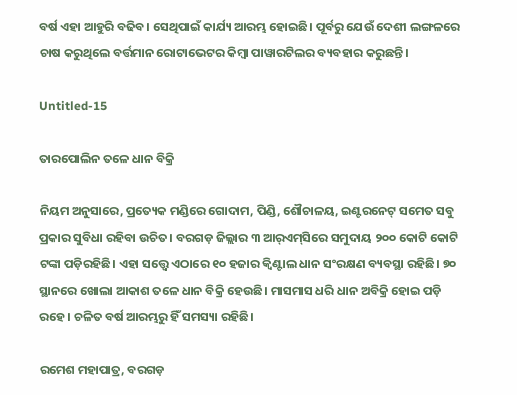ବର୍ଷ ଏହା ଆହୁରି ବଢିବ। ସେଥିପାଇଁ କାର୍ଯ୍ୟ ଆରମ୍ଭ ହୋଇଛି। ପୂର୍ବରୁ ଯେଉଁ ଦେଶୀ ଲଙ୍ଗଳରେ ଚାଷ କରୁଥିଲେ ବର୍ତ୍ତମାନ ରୋଟାଭେଟର କିମ୍ବା ପାୱାରଟିଲର ବ୍ୟବହାର କରୁଛନ୍ତି।

Untitled-15

ତାରପୋଲିନ ତଳେ ଧାନ ବିକ୍ରି

ନିୟମ ଅନୁସାରେ, ପ୍ରତ୍ୟେକ ମଣ୍ଡିରେ ଗୋଦାମ, ପିଣ୍ଡି, ଶୌଚାଳୟ, ଇଣ୍ଟରନେଟ୍‌ ସମେତ ସବୁ ପ୍ରକାର ସୁବିଧା ରହିବା ଉଚିତ। ବରଗଡ଼ ଜିଲ୍ଲାର ୩ ଆର୍‌ଏମ୍‌ସିରେ ସମୁଦାୟ ୨୦୦ କୋଟି କୋଟି ଟଙ୍କା ପଡ଼ିରହିଛି। ଏହା ସତ୍ତ୍ବେ ଏଠାରେ ୧୦ ହଜାର କ୍ବିଣ୍ଟାଲ ଧାନ ସଂରକ୍ଷଣ ବ୍ୟବସ୍ଥା ରହିଛି। ୭୦ ସ୍ଥାନରେ ଖୋଲା ଆକାଶ ତଳେ ଧାନ ବିକ୍ରି ହେଉଛି। ମାସମାସ ଧରି ଧାନ ଅବିକ୍ରି ହୋଇ ପଡ଼ି ରହେ। ଚଳିତ ବର୍ଷ ଆରମ୍ଭରୁ ହିଁ ସମସ୍ୟା ରହିଛି।

ରମେଶ ମହାପାତ୍ର, ବରଗଡ଼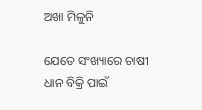ଅଖା ମିଳୁନି

ଯେତେ ସଂଖ୍ୟାରେ ଚାଷୀ ଧାନ ବିକ୍ରି ପାଇଁ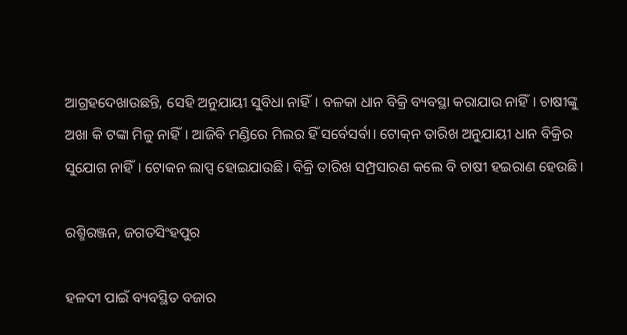ଆଗ୍ରହଦେଖାଉଛନ୍ତି, ସେହି ଅନୁଯାୟୀ ସୁବିଧା ନାହିଁ। ବଳକା ଧାନ ବିକ୍ରି ବ୍ୟବସ୍ଥା କରାଯାଉ ନାହିଁ। ଚାଷୀଙ୍କୁ ଅଖା କି ଟଙ୍କା ମିଳୁ ନାହିଁ। ଆଜିବି ମଣ୍ଡିରେ ମିଲର ହିଁ ସର୍ବେସର୍ବା। ଟୋକ୍‌ନ ତାରିଖ ଅନୁଯାୟୀ ଧାନ ବିକ୍ରିର ସୁଯୋଗ ନାହିଁ। ଟୋକନ ଲାପ୍ସ ହୋଇଯାଉଛି। ବିକ୍ରି ତାରିଖ ସମ୍ପ୍ରସାରଣ କଲେ ବି ଚାଷୀ ହଇରାଣ ହେଉଛି।

ରଶ୍ମିରଞ୍ଜନ, ଜଗତସିଂହପୁର

ହଳଦୀ ପାଇଁ ବ୍ୟବସ୍ଥିତ ବଜାର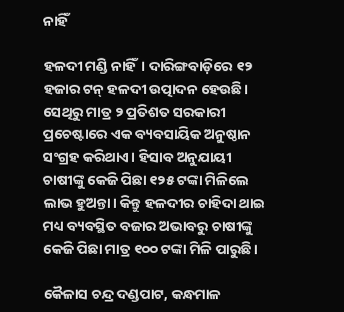ନାହିଁ

ହଳଦୀ ମଣ୍ଡି ନାହିଁ। ଦାରିଙ୍ଗବାଡ଼ିରେ ୧୨ ହଜାର ଟନ୍‌ ହଳଦୀ ଉତ୍ପାଦନ ହେଉଛି। ସେଥିରୁ ମାତ୍ର ୨ ପ୍ରତିଶତ ସରକାରୀ ପ୍ରଚେଷ୍ଟାରେ ଏକ ବ୍ୟବସାୟିକ ଅନୁଷ୍ଠାନ ସଂଗ୍ରହ କରିଥାଏ। ହିସାବ ଅନୁଯାୟୀ ଚାଷୀଙ୍କୁ କେଜି ପିଛା ୧୨୫ ଟଙ୍କା ମିଳିଲେ ଲାଭ ହୁଅନ୍ତା। କିନ୍ତୁ ହଳଦୀର ଚାହିଦା ଥାଇ ମଧ୍ୟ ବ୍ୟବସ୍ଥିତ ବଜାର ଅଭାବରୁ ଚାଷୀଙ୍କୁ କେଜି ପିଛା ମାତ୍ର ୧୦୦ ଟଙ୍କା ମିଳି ପାରୁଛି।

କୈଳାସ ଚନ୍ଦ୍ର ଦଣ୍ଡପାଟ, କନ୍ଧମାଳ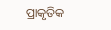ପ୍ରାକୃତିକ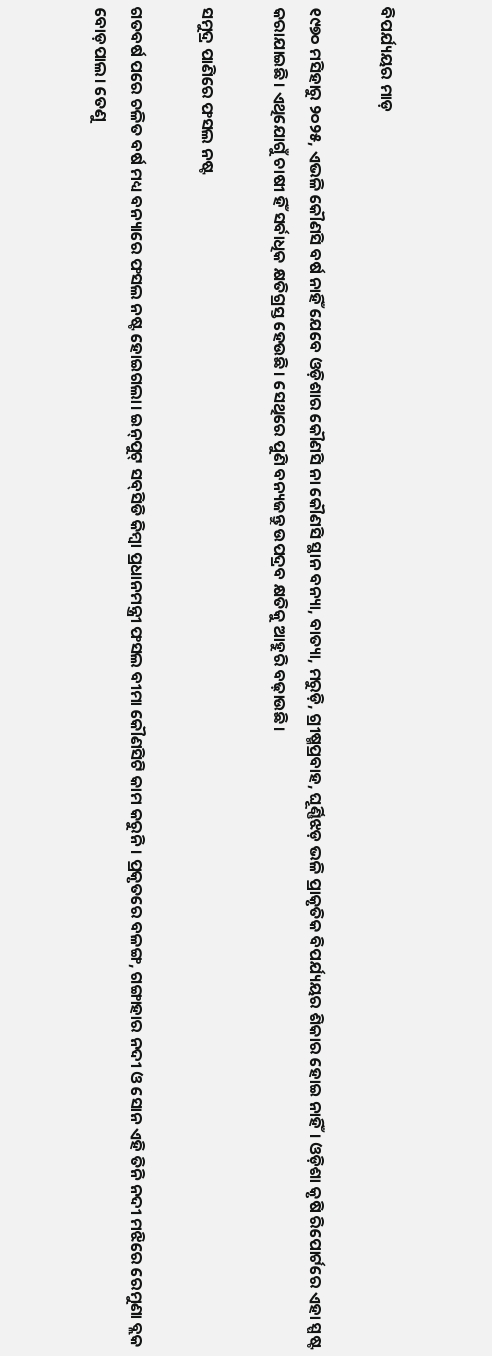ବିପର୍ଯ୍ୟୟର ମାଡ଼

୧୯୭୦ ମସିହାରୁ ୨୦୨୫, ଏଭଳି କୌଣସି ବର୍ଷ ନାହିଁ ଯେବେ ଓଡ଼ିଶାର କୌଣସି ନା କୌଣସି ସ୍ଥାନ ବନ୍ୟା, ବାତ୍ୟା, ମରୁଡ଼ି, ଗ୍ରୀଷ୍ମପ୍ରବାହ, ଘୂର୍ଣ୍ଣିଝଡ଼ ଭଳି ପ୍ରାକୃତିକ ବିପର୍ଯ୍ୟୟର ଶିକାର ହୋଇ ନାହିଁ। ଓଡ଼ିଶା କୃଷି ରିପୋର୍ଟରେ ଏହା ସ୍ପଷ୍ଟ କରାଯାଇଛି। ଏଥିଯୋଗୁଁ ଚାଷୀ ହିଁ ସର୍ବାଧିକ କ୍ଷତିଗ୍ରସ୍ତ ହେଉଛି। ସେଥିରେ ପୁଣି ବନ୍ୟଜନ୍ତୁ ଉପଦ୍ରବ କ୍ଷତିକୁ ଆହୁରି ବଢ଼ାଉଛି।

ସମୁଦ୍ର ପାଣିରେ ଫସଲ ନଷ୍ଟ

ଗତବର୍ଷ ପରେ ଚଳିତ ବର୍ଷ ମଧ୍ୟ ବନ୍ୟାରେ ଫସଲ ନଷ୍ଟ ହୋଇଗଲା। ଇନ୍‌ପୁଟ୍‌ ସବ୍‌ସିଡି କିମ୍ବା ପ୍ରଧାନମନ୍ତ୍ରୀ ଫସଲ ବୀମା କୌଣସିଟି କାମ କରୁନି। ପ୍ରକୃତରେ ବଳଙ୍ଗ, ଗଙ୍ଗାହାର ନଦୀ ଓ ସୋନ ଏହି ତିନି ନଦୀ ମଝିରେ ରେମୁଣା ବ୍ଲକ ବୋଡ଼ପାଲ। ତେଣୁ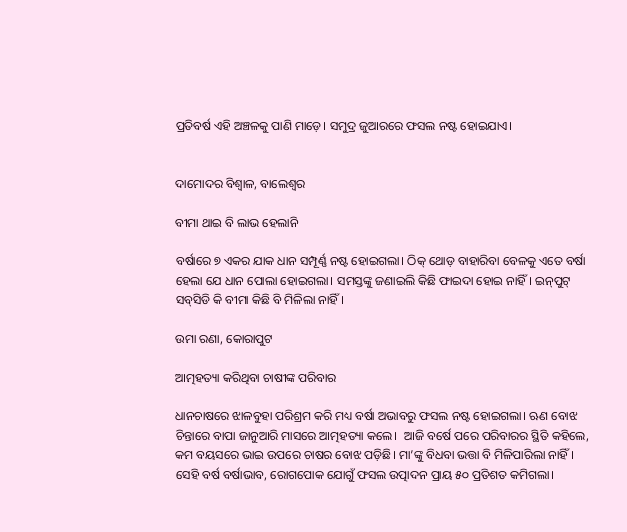ପ୍ରତିବର୍ଷ ଏହି ଅଞ୍ଚଳକୁ ପାଣି ମାଡ଼େ। ସମୁଦ୍ର ଜୁଆରରେ ଫସଲ ନଷ୍ଟ ହୋଇଯାଏ।


ଦାମୋଦର ବିଶ୍ବାଳ, ବାଲେଶ୍ବର

ବୀମା ଥାଇ ବି ଲାଭ ହେଲାନି

ବର୍ଷାରେ ୭ ଏକର ଯାକ ଧାନ ସମ୍ପୂର୍ଣ୍ଣ ନଷ୍ଟ ହୋଇଗଲା। ଠିକ୍‌ ଥୋଡ଼ ବାହାରିବା ବେଳକୁ ଏତେ ବର୍ଷା ହେଲା ଯେ ଧାନ ପୋଲା ହୋଇଗଲା। ସମସ୍ତଙ୍କୁ ଜଣାଇଲି କିଛି ଫାଇଦା ହୋଇ ନାହିଁ। ଇନ୍‌ପୁଟ୍‌ ସବ୍‌ସିଡି କି ବୀମା କିଛି ବି ମିଳିଲା ନାହିଁ।

ଉମା ରଣା, କୋରାପୁଟ

ଆତ୍ମହତ୍ୟା କରିଥିବା ଚାଷୀଙ୍କ ପରିବାର

ଧାନଚାଷରେ ଝାଳବୁହା ପରିଶ୍ରମ କରି ମଧ୍ୟ ବର୍ଷା ଅଭାବରୁ ଫସଲ ନଷ୍ଟ ହୋଇଗଲା। ଋଣ ବୋଝ ଚିନ୍ତାରେ ବାପା ଜାନୁଆରି ମାସରେ ଆତ୍ମହତ୍ୟା କଲେ।  ଆଜି ବର୍ଷେ ପରେ ପରିବାରର ସ୍ଥିତି କହିଲେ, କମ ବୟସରେ ଭାଇ ଉପରେ ଚାଷର ବୋଝ ପଡ଼ିଛି। ମା’ଙ୍କୁ ବିଧବା ଭତ୍ତା ବି ମିଳିପାରିଲା ନାହିଁ। ସେହି ବର୍ଷ ବର୍ଷାଭାବ, ରୋଗପୋକ ଯୋଗୁଁ ଫସଲ ଉତ୍ପାଦନ ପ୍ରାୟ ୫୦ ପ୍ରତିଶତ କମିଗଲା।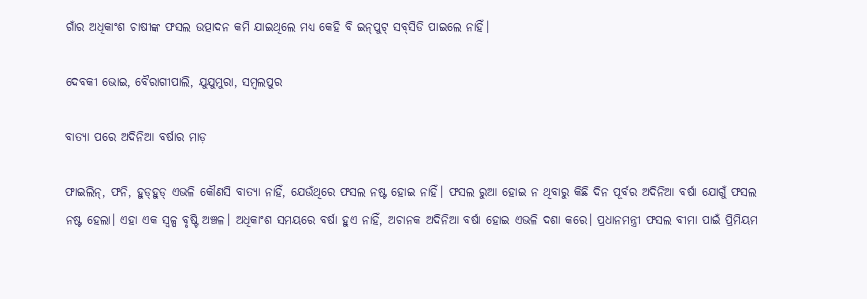ଗାଁର ଅଧିକାଂଶ ଚାଷୀଙ୍କ ଫସଲ ଉତ୍ପାଦନ କମି ଯାଇଥିଲେ ମଧ୍ୟ କେହି ବି ଇନ୍‌ପୁଟ୍‌ ସବ୍‌ସିଡି ପାଇଲେ ନାହିଁ।

ଦେବକୀ ଭୋଇ, ବୈରାଗୀପାଲି, ଯୁଯୁମୁରା, ସମ୍ବଲପୁର

ବାତ୍ୟା ପରେ ଅଦିନିଆ ବର୍ଷାର ମାଡ଼

ଫାଇଲିନ୍‌, ଫନି, ହୁଡ୍‌ହୁଡ୍‌ ଏଭଳି କୌଣସି ବାତ୍ୟା ନାହିଁ, ଯେଉଁଥିରେ ଫସଲ ନଷ୍ଟ ହୋଇ ନାହିଁ। ଫସଲ ରୁଆ ହୋଇ ନ ଥିବାରୁ କିଛି ଦିନ ପୂର୍ବର ଅଦିନିଆ ବର୍ଷା ଯୋଗୁଁ ଫସଲ ନଷ୍ଟ ହେଲା। ଏହା ଏକ ସ୍ବଳ୍ପ ବୃଷ୍ଟି ଅଞ୍ଚଳ। ଅଧିକାଂଶ ସମୟରେ ବର୍ଷା ହୁଏ ନାହିଁ, ଅଚାନକ ଅଦିନିଆ ବର୍ଷା ହୋଇ ଏଭଳି ଦଶା କରେ। ପ୍ରଧାନମନ୍ତ୍ରୀ ଫସଲ ବୀମା ପାଇଁ ପ୍ରିମିୟମ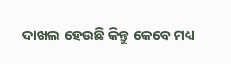ଦାଖଲ ହେଉଛି କିନ୍ତୁ କେବେ ମଧ୍ୟ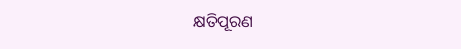କ୍ଷତିପୂରଣ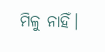ମିଳୁ ନାହିଁ।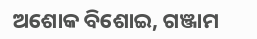ଅଶୋକ ବିଶୋଇ, ଗଞ୍ଜାମ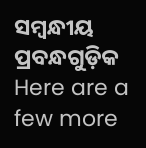ସମ୍ବନ୍ଧୀୟ ପ୍ରବନ୍ଧଗୁଡ଼ିକ
Here are a few more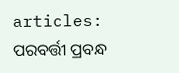articles:
ପରବର୍ତ୍ତୀ ପ୍ରବନ୍ଧ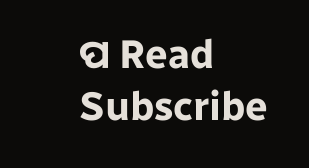ପ Read
Subscribe